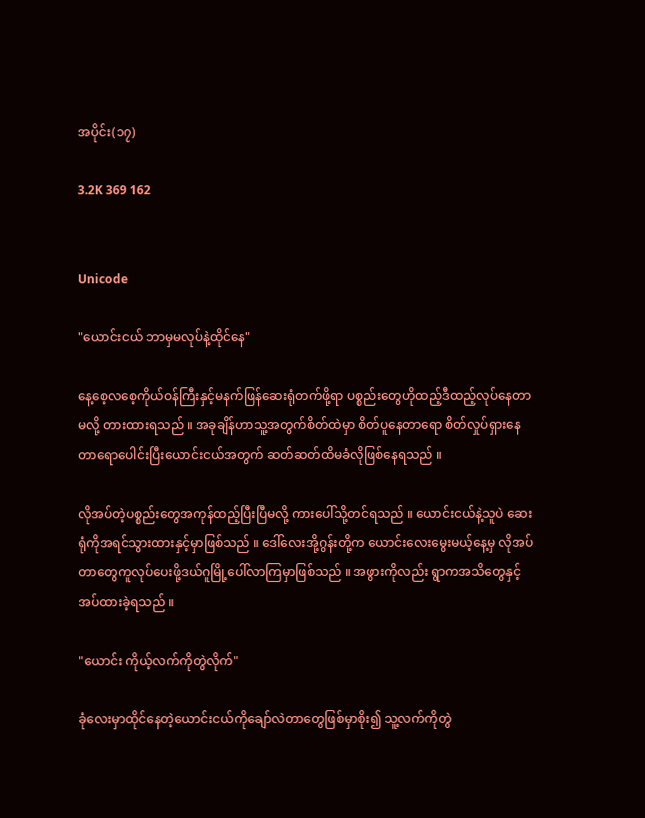အပိုင်း(၁၇)

3.2K 369 162


Unicode

"ယောင်းငယ် ဘာမှမလုပ်နဲ့ထိုင်နေ"

နေ့စေ့လစေ့ကိုယ်ဝန်ကြီးနှင့်မနက်ဖြန်ဆေးရုံတက်ဖို့ရာ ပစ္စည်းတွေဟိုထည့်ဒီထည့်လုပ်နေတာမလို့ တားထားရသည် ။ အခုချိန်ဟာသူ့အတွက်စိတ်ထဲမှာ စိတ်ပူနေတာရော စိတ်လှုပ်ရှားနေတာရောပေါင်းပြီးယောင်းငယ်အတွက် ဆတ်ဆတ်ထိမခံလိုဖြစ်နေရသည် ။

လိုအပ်တဲ့ပစ္စည်းတွေအကုန်ထည့်ပြီးပြီမလို့ ကားပေါ်သို့တင်ရသည် ။ ယောင်းငယ်နဲ့သူပဲ ဆေးရုံကိုအရင်သွားထားနှင့်မှာဖြစ်သည် ။ ဒေါ်လေးအို့ဂွန်းတို့က ယောင်းလေးမွေးမယ့်နေ့မှ လိုအပ်တာတွေကူလုပ်ပေးဖို့ဒယ်ဂူမြို့ပေါ်လာကြမှာဖြစ်သည် ။ အဖွားကိုလည်း ရွာကအသိတွေနှင့် အပ်ထားခဲ့ရသည် ။

"ယောင်း ကိုယ့်လက်ကိုတွဲလိုက်"

ခုံလေးမှာထိုင်နေတဲ့ယောင်းငယ်ကိုချော်လဲတာတွေဖြစ်မှာစိုး၍ သူ့လက်ကိုတွဲ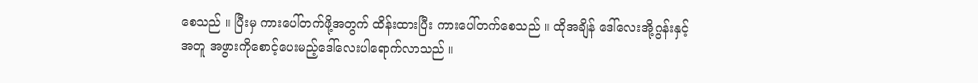စေသည် ။ ပြီးမှ ကားပေါ်တက်ဖို့အတွက် ထိန်းထားပြီး ကားပေါ်တက်စေသည် ။ ထိုအချိန် ဒေါ်လေးအို့ဂွန်းနှင့်အတူ အဖွားကိုစောင့်ပေးမည့်ဒေါ်လေးပါရောက်လာသည် ။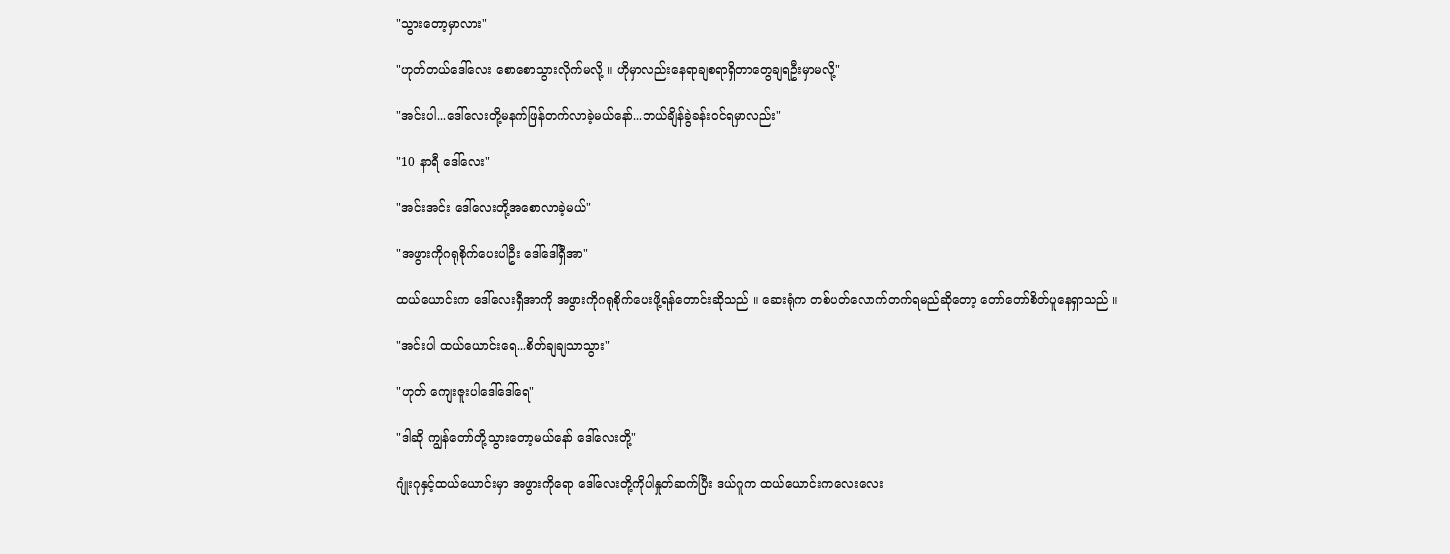"သွားတော့မှာလား"

"ဟုတ်တယ်ဒေါ်လေး စောစောသွားလိုက်မလို့ ။ ဟိုမှာလည်းနေရာချစရာရှိတာတွေချရဦးမှာမလို့"

"အင်းပါ...ဒေါ်လေးတို့မနက်ဖြန်တက်လာခဲ့မယ်နော်...ဘယ်ချိန်ခွဲခန်းဝင်ရမှာလည်း"

"10 နာရီ ဒေါ်လေး"

"အင်းအင်း ဒေါ်လေးတို့အစောလာခဲ့မယ်"

"အဖွားကိုဂရုစိုက်ပေးပါဦး ဒေါ်ဒေါ်ရှီအာ"

ထယ်ယောင်းက ဒေါ်လေးရှီအာကို အဖွားကိုဂရုစိုက်ပေးဖို့ရန်တောင်းဆိုသည် ။ ဆေးရုံက တစ်ပတ်လောက်တက်ရမည်ဆိုတော့ တော်တော်စိတ်ပူနေရှာသည် ။

"အင်းပါ ထယ်ယောင်းရေ...စိတ်ချချသာသွား"

"ဟုတ် ကျေးဇူးပါဒေါ်ဒေါ်ရေ"

"ဒါဆို ကျွန်တော်တို့သွားတော့မယ်နော် ဒေါ်လေးတို့"

ဂျုံးဂုနှင့်ထယ်ယောင်းမှာ အဖွားကိုရော ဒေါ်လေးတို့ကိုပါနှုတ်ဆက်ပြီး ဒယ်ဂူက ထယ်ယောင်းကလေးလေး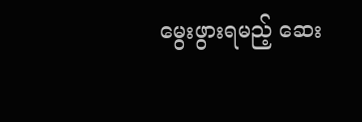မွေးဖွားရမည့် ဆေး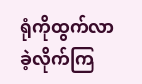ရုံကိုထွက်လာခဲ့လိုက်ကြ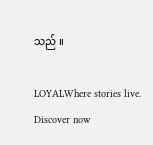သည် ။

LOYALWhere stories live. Discover now